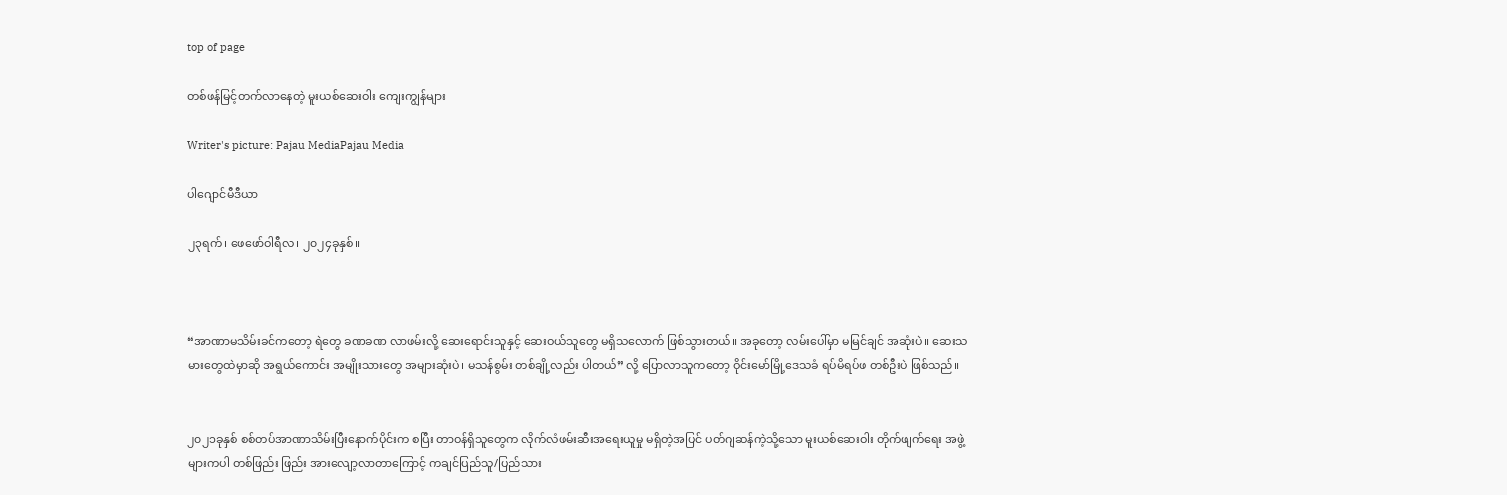top of page

တစ်ဖန်မြင့်တက်လာနေတဲ့ မူးယစ်ဆေးဝါး ကျေးကျွန်များ

Writer's picture: Pajau MediaPajau Media

ပါဂျောင်မီဒီယာ

၂၃ရက်၊ ဖေဖော်ဝါရီလ၊ ၂၀၂၄ခုနှစ်။



“အာဏာမသိမ်းခင်ကတော့ ရဲတွေ ခဏခဏ လာဖမ်းလို့ ဆေးရောင်းသူနှင့် ဆေးဝယ်သူတွေ မရှိသလောက် ဖြစ်သွားတယ်။ အခုတော့ လမ်းပေါ်မှာ မမြင်ချင် အဆုံးပဲ။ ဆေးသမားတွေထဲမှာဆို အရွယ်ကောင်း အမျိုးသားတွေ အများဆုံးပဲ၊ မသန်စွမ်း တစ်ချို့လည်း ပါတယ်” လို့ ပြောလာသူကတော့ ဝိုင်းမော်မြို့ဒေသခံ ရပ်မိရပ်ဖ တစ်ဦးပဲ ဖြစ်သည်။


၂၀၂၁ခုနှစ် စစ်တပ်အာဏာသိမ်းပြီးနောက်ပိုင်းက စပြီး တာဝန်ရှိသူတွေက လိုက်လံဖမ်းဆီးအရေးယူမှု မရှိတဲ့အပြင် ပတ်ဂျဆန်ကဲ့သို့သော မူးယစ်ဆေးဝါး တိုက်ဖျက်ရေး အဖွဲ့များကပါ တစ်ဖြည်း ဖြည်း အားလျော့လာတာကြောင့် ကချင်ပြည်သူ/ပြည်သား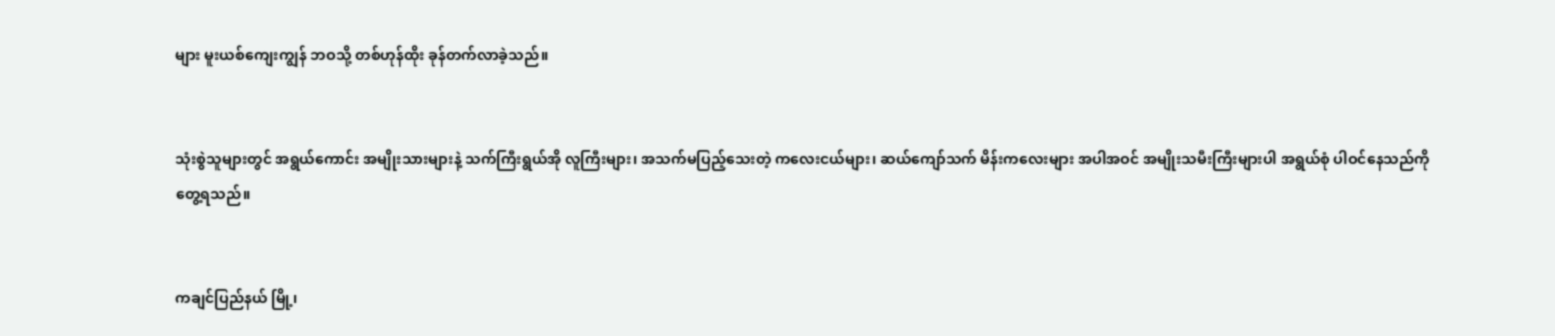များ မူးယစ်ကျေးကျွန် ဘဝသို့ တစ်ဟုန်ထိုး ခုန်တက်လာခဲ့သည်။


သုံးစွဲသူများတွင် အရွယ်ကောင်း အမျိုးသားများနဲ့ သက်ကြီးရွယ်အို လူကြီးများ၊ အသက်မပြည့်သေးတဲ့ ကလေးငယ်များ၊ ဆယ်ကျော်သက် မိန်းကလေးများ အပါအဝင် အမျိုးသမီးကြီးများပါ အရွယ်စုံ ပါဝင်နေသည်ကို တွေ့ရသည်။


ကချင်ပြည်နယ် မြို့၊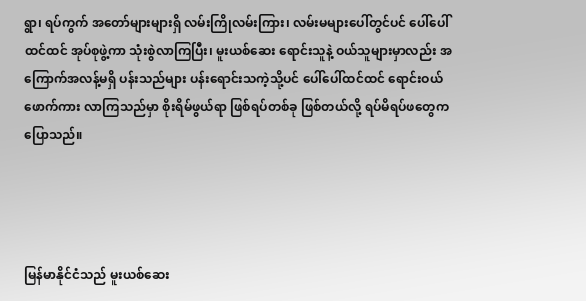ရွာ၊ ရပ်ကွက် အတော်များများရှိ လမ်းကြိုလမ်းကြား၊ လမ်းမများပေါ်တွင်ပင် ပေါ်ပေါ်ထင်ထင် အုပ်စုဖွဲ့ကာ သုံးစွဲလာကြပြီး၊ မူးယစ်ဆေး ရောင်းသူနဲ့ ဝယ်သူများမှာလည်း အကြောက်အလန့်မရှိ ပန်းသည်များ ပန်းရောင်းသကဲ့သို့ပင် ပေါ်ပေါ်ထင်ထင် ရောင်းဝယ်ဖောက်ကား လာကြသည်မှာ စိုးရိမ်ဖွယ်ရာ ဖြစ်ရပ်တစ်ခု ဖြစ်တယ်လို့ ရပ်မိရပ်ဖတွေက ပြောသည်။




မြန်မာနိုင်ငံသည် မူးယစ်ဆေး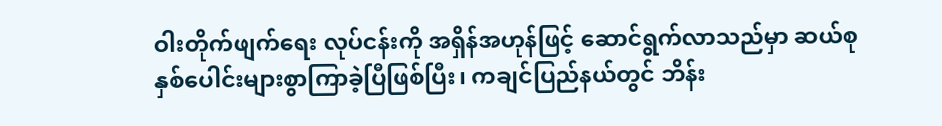ဝါးတိုက်ဖျက်ရေး လုပ်ငန်းကို အရှိန်အဟုန်ဖြင့် ဆောင်ရွက်လာသည်မှာ ဆယ်စုနှစ်ပေါင်းများစွာကြာခဲ့ပြီဖြစ်ပြီး၊ ကချင်ပြည်နယ်တွင် ဘိန်း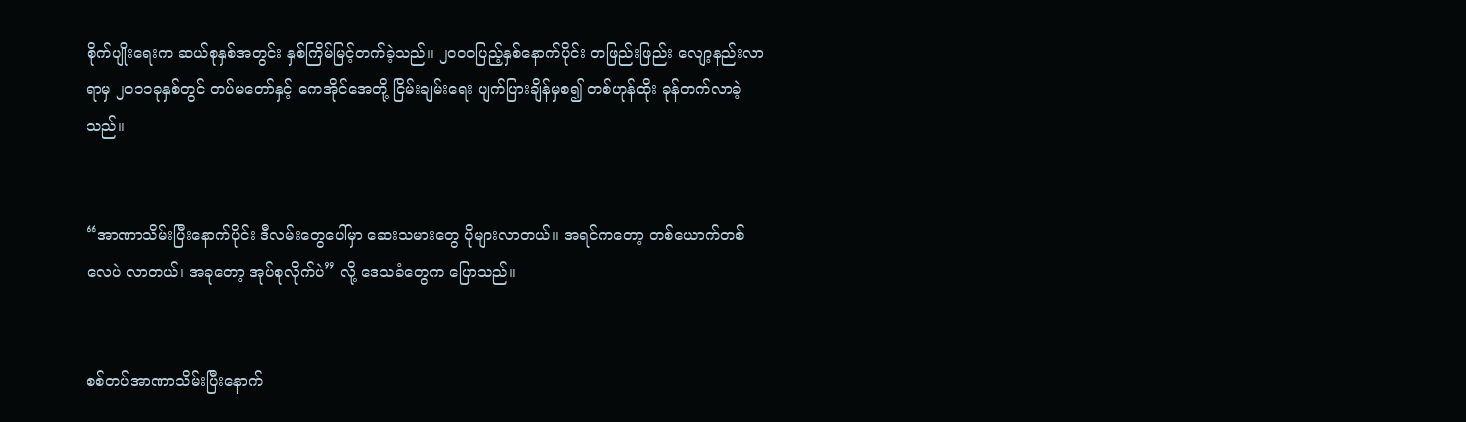စိုက်ပျိုးရေးက ဆယ်စုနှစ်အတွင်း နှစ်ကြိမ်မြင့်တက်ခဲ့သည်။ ၂၀၀၀ပြည့်နှစ်နောက်ပိုင်း တဖြည်းဖြည်း လျော့နည်းလာရာမှ ၂၀၁၁ခုနှစ်တွင် တပ်မတော်နှင့် ကေအိုင်အေတို့ ငြိမ်းချမ်းရေး ပျက်ပြားချိန်မှစ၍ တစ်ဟုန်ထိုး ခုန်တက်လာခဲ့သည်။


“အာဏာသိမ်းပြီးနောက်ပိုင်း ဒီလမ်းတွေပေါ်မှာ ဆေးသမားတွေ ပိုများလာတယ်။ အရင်ကတော့ တစ်ယောက်တစ်လေပဲ လာတယ်၊ အခုတော့ အုပ်စုလိုက်ပဲ” လို့ ဒေသခံတွေက ပြောသည်။


စစ်တပ်အာဏာသိမ်းပြီးနောက်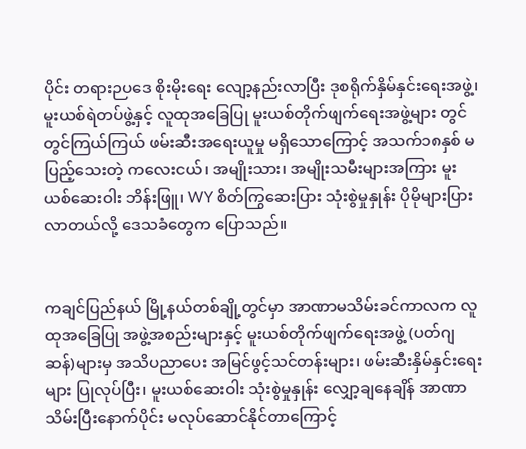ပိုင်း တရားဉပဒေ စိုးမိုးရေး လျော့နည်းလာပြီး ဒုစရိုက်နှိမ်နှင်းရေးအဖွဲ့၊ မူးယစ်ရဲတပ်ဖွဲ့နှင့် လူထုအခြေပြု မူးယစ်တိုက်ဖျက်ရေးအဖွဲ့များ တွင်တွင်ကြယ်ကြယ် ဖမ်းဆီးအရေးယူမှု မရှိသောကြောင့် အသက်၁၈နှစ် မပြည့်သေးတဲ့ ကလေးငယ်၊ အမျိုးသား၊ အမျိုးသမီးများအကြား မူးယစ်ဆေးဝါး ဘိန်းဖြူ၊ WY စိတ်ကြွဆေးပြား သုံးစွဲမှုနှုန်း ပိုမိုများပြားလာတယ်လို့ ဒေသခံတွေက ပြောသည်။


ကချင်ပြည်နယ် မြို့နယ်တစ်ချို့တွင်မှာ အာဏာမသိမ်းခင်ကာလက လူထုအခြေပြု အဖွဲ့အစည်းများနှင့် မူးယစ်တိုက်ဖျက်ရေးအဖွဲ့ (ပတ်ဂျဆန်)များမှ အသိပညာပေး အမြင်ဖွင့်သင်တန်းများ၊ ဖမ်းဆီးနှိမ်နှင်း‌ရေးများ ပြုလုပ်ပြီး၊ မူးယစ်ဆေးဝါး သုံးစွဲမှုနှုန်း လျှော့ချနေချိန် အာဏာသိမ်းပြီးနောက်ပိုင်း မလုပ်ဆောင်နိုင်တာကြောင့်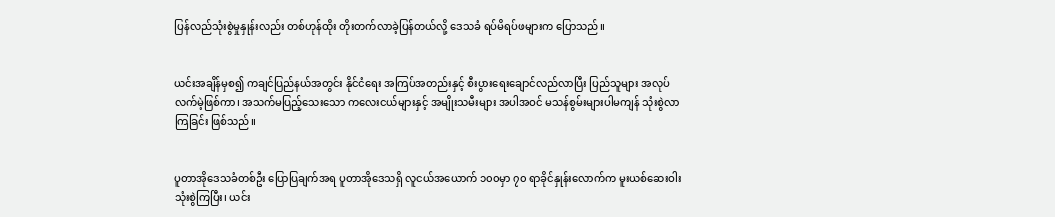ပြန်လည်သုံးစွဲမှုနှုန်းလည်း တစ်ဟုန်ထိုး တိုးတက်လာခဲ့ပြန်တယ်လို့ ဒေသခံ ရပ်မိရပ်ဖများက ပြောသည်။


ယင်းအချိန်မှစ၍ ကချင်ပြည်နယ်အတွင်း နိုင်ငံရေး အကြပ်အတည်းနှင့် စီးပွားရေးချောင်လည်လာပြီး ပြည်သူများ အလုပ်လက်မဲ့ဖြစ်ကာ၊ အသက်မပြည့်‌သေးသော ကလေးငယ်များနှင့် အမျိုးသမီးများ အပါအဝင် မသန်စွမ်းများပါမကျန် သုံးစွဲလာကြခြင်း ဖြစ်သည်။


ပူတာအိုဒေသခံတစ်ဦး ပြောပြချက်အရ ပူတာအိုဒေသရှိ လူငယ်အယောက် ၁၀၀မှာ ၇၀ ရာခိုင်နှုန်းလောက်က မူးယစ်ဆေးဝါးသုံးစွဲကြပြီး၊ ယင်း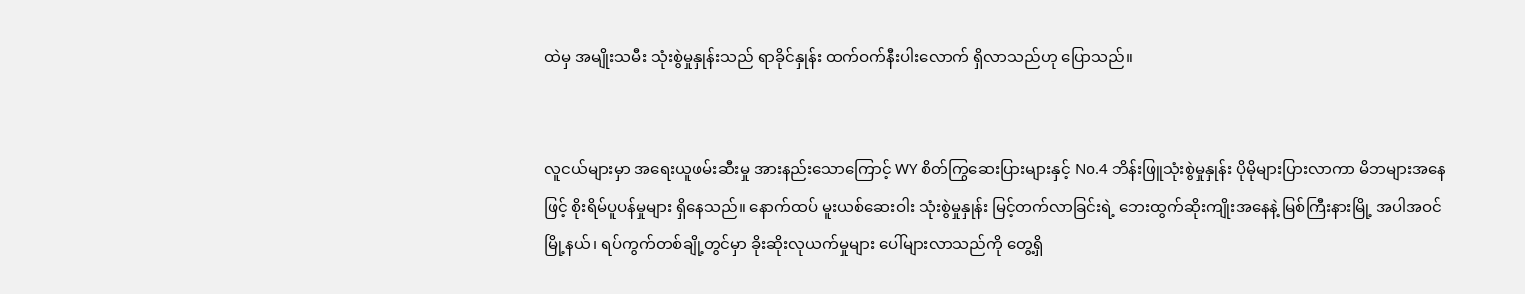ထဲမှ အမျိုးသမီး သုံးစွဲမှုနှုန်းသည် ရာခိုင်နှုန်း ထက်ဝက်နီးပါးလောက် ရှိလာသည်ဟု ပြောသည်။


လူငယ်များမှာ အရေးယူဖမ်းဆီးမှု အားနည်းသောကြောင့် WY စိတ်ကြွဆေးပြားများနှင့် No.4 ဘိန်းဖြူသုံးစွဲမှုနှုန်း ပိုမိုများပြားလာကာ မိဘများအနေဖြင့် စိုးရိမ်ပူပန်မှုများ ရှိနေသည်။ နောက်ထပ် မူးယစ်ဆေးဝါး သုံးစွဲမှုနှုန်း မြင့်တက်လာခြင်းရဲ့ ဘေးထွက်ဆိုးကျိုးအနေနဲ့ မြစ်ကြီးနားမြို့ အပါအဝင် မြို့နယ်၊ ရပ်ကွက်တစ်ချို့တွင်မှာ ခိုးဆိုးလုယက်မှုများ ပေါ်များလာသည်ကို တွေ့ရှိ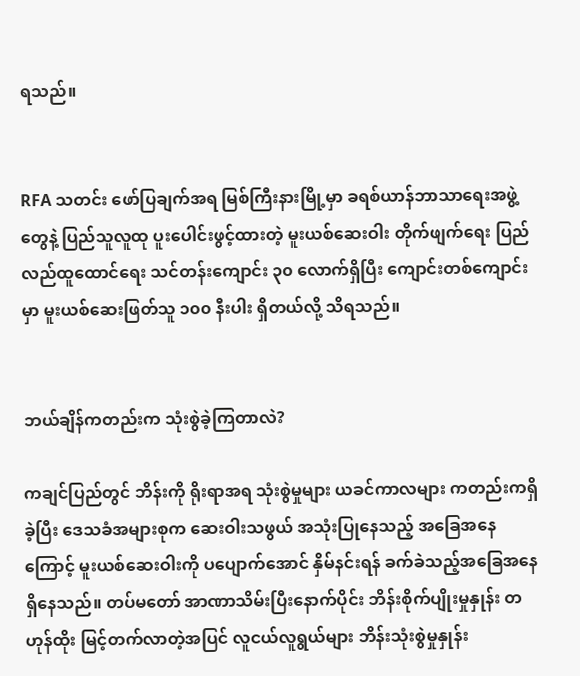ရသည်။


RFA သတင်း ဖော်ပြချက်အရ မြစ်ကြီးနားမြို့မှာ ခရစ်ယာန်ဘာသာရေးအဖွဲ့တွေနဲ့ ပြည်သူလူထု ပူးပေါင်းဖွင့်ထားတဲ့ မူးယစ်ဆေးဝါး တိုက်ဖျက်ရေး ပြည်လည်ထူထောင်ရေး သင်တန်းကျောင်း ၃၀ လောက်ရှိပြီး ကျောင်းတစ်ကျောင်းမှာ မူးယစ်ဆေးဖြတ်သူ ၁၀၀ နီးပါး ရှိတယ်လို့ သိရသည်။


ဘယ်ချိန်ကတည်းက သုံးစွဲခဲ့ကြတာလဲ?

ကချင်ပြည်တွင် ဘိန်းကို ရိုးရာအရ သုံးစွဲမှုများ ယခင်ကာလများ ကတည်းကရှိခဲ့ပြီး ဒေသခံအများစုက ဆေးဝါးသဖွယ် အသုံးပြုနေသည့် အခြေအနေကြောင့် မူးယစ်ဆေးဝါးကို ပပျောက်အောင် နှိမ်နင်းရန် ခက်ခဲသည့်အခြေအနေ ရှိနေသည်။ တပ်မတော် အာဏာသိမ်းပြီးနောက်ပိုင်း ဘိန်းစိုက်ပျိုးမှုနှုန်း တဟုန်ထိုး မြင့်တက်လာတဲ့အပြင် လူငယ်လူရွယ်များ ဘိန်းသုံးစွဲမှုနှုန်း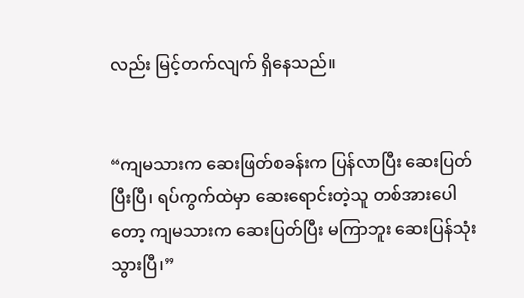လည်း မြင့်တက်လျက် ရှိနေသည်။


“ကျမသားက ဆေးဖြတ်စခန်းက ပြန်လာပြီး ဆေးပြတ်ပြီးပြီ၊ ရပ်ကွက်ထဲမှာ ဆေးရောင်းတဲ့သူ တစ်အားပေါတော့ ကျမသားက ဆေးပြတ်ပြီး မကြာဘူး ဆေးပြန်သုံးသွားပြီ၊”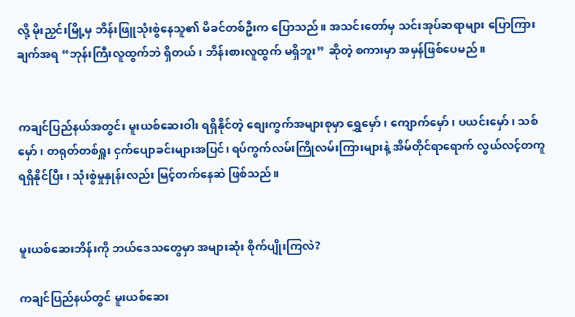လို့ မိုးညှင်းမြို့မှ ဘိန်းဖြူသုံးစွဲနေသူ၏ မိခင်တစ်ဦးက ပြောသည်။ အသင်းတော်မှ သင်းအုပ်ဆရာများ ပြောကြားချက်အရ “ဘုန်းကြီးလူထွက်ဘဲ ရှိတယ်၊ ဘိန်းစားလူထွက် မရှိဘူး” ဆိုတဲ့ စကားမှာ အမှန်ဖြစ်ပေမည်။


ကချင်ပြည်နယ်အတွင်း မူးယစ်ဆေးဝါး ရရှိနိုင်တဲ့ စျေးကွက်အများစုမှာ ရွှေမှော်၊ ကျောက်မှော်၊ ပယင်းမှော်၊ သစ်မှော်၊ တရုတ်တစ်ရှူး ငှက်ပျောခင်းများအပြင်၊ ရပ်ကွက်လမ်းကြိုလမ်းကြားများနဲ့ အိမ်တိုင်ရာရောက် လွယ်လင့်တကူ ရရှိနိုင်ပြီး၊ သုံးစွဲမှုနှုန်းလည်း မြင့်တက်နေဆဲ ဖြစ်သည်။


မူးယစ်ဆေးဘိန်းကို ဘယ်ဒေသတွေမှာ အများဆုံး စိုက်ပျိုးကြလဲ?

ကချင်ပြည်နယ်တွင် မူးယစ်ဆေး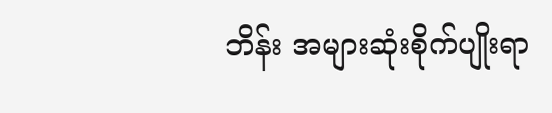ဘိန်း အများဆုံးစိုက်ပျိုးရာ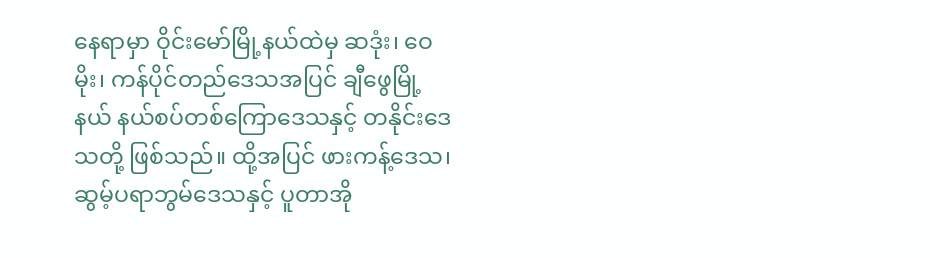နေရာမှာ ဝိုင်းမော်မြို့နယ်ထဲမှ ဆဒုံး၊ ဝေမိုး၊ ကန်ပိုင်တည်ဒေသအပြင် ချီဖွေမြို့နယ် နယ်စပ်တစ်ကြောဒေသနှင့် တနိုင်းဒေသတို့ ဖြစ်သည်။ ထို့အပြင် ဖားကန့်ဒေသ၊ ဆွမ့်ပရာဘွမ်ဒေသနှင့် ပူတာအို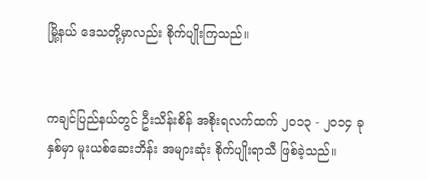မြို့နယ် ဒေသတို့မှာလည်း စိုက်ပျိုးကြသည်။


ကချင်ပြည်နယ်တွင် ဦးသိန်းစိန် အစိုးရလက်ထက် ၂၀၁၃ - ၂၀၁၄ ခုနှစ်မှာ မူးယစ်ဆေးဘိန်း အများဆုံး စိုက်ပျိုးရာသီ ဖြစ်ခဲ့သည်။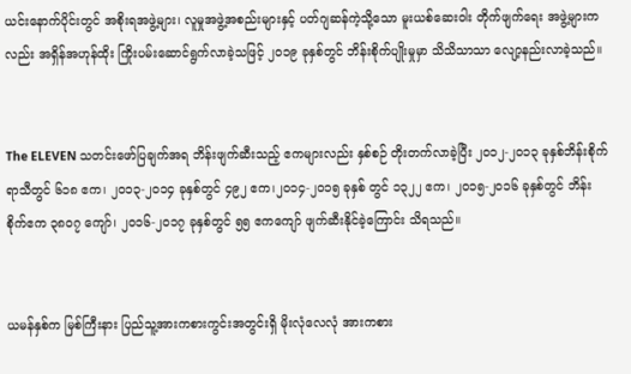ယင်းနောက်ပိုင်းတွင် အစိုးရအဖွဲ့များ၊ လူမှုအဖွဲ့အစည်းများနှင့် ပတ်ဂျဆန်ကဲ့သို့သော မူးယစ်ဆေးဝါး တိုက်ဖျက်ရေး အဖွဲ့များကလည်း အရှိန်အဟုန်ထိုး ကြိုးပမ်းဆောင်ရွက်လာခဲ့သဖြင့် ၂၀၁၉ ခုနှစ်တွင် ဘိန်းစိုက်ပျိုးမှုမှာ သိသိသာသာ လျော့နည်းလာခဲ့သည်။


The ELEVEN သတင်းဖော်ပြချက်အရ ဘိန်းဖျက်ဆီးသည့် ဧကများလည်း နှစ်စဉ် တိုးတက်လာခဲ့ပြီး ၂၀၁၂-၂၀၁၃ ခုနှစ်ဘိန်းစိုက်ရာသီတွင် ၆၁၈ ဧက၊ ၂၀၁၃-၂၀၁၄ ခုနှစ်တွင် ၄၉၂ ဧက၊၂၀၁၄-၂၀၁၅ ခုနှစ် တွင် ၁၃၂၂ ဧက၊ ၂၀၁၅-၂၀၁၆ ခုနှစ်တွင် ဘိန်းစိုက်ဧက ၃၈၀၇ ကျော်၊ ၂၀၁၆-၂၀၁၇ ခုနှစ်တွင် ၅၅ ဧကကျော် ဖျက်ဆီးနိုင်ခဲ့ကြောင်း သိရသည်။


ယမန်နှစ်က မြစ်ကြီးနား ပြည်သူ့အားကစားကွင်းအတွင်းရှိ မိုးလုံလေလုံ အားကစား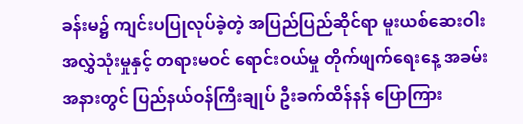ခန်းမ၌ ကျင်းပပြုလုပ်ခဲ့တဲ့ အပြည်ပြည်ဆိုင်ရာ မူးယစ်ဆေးဝါး အလွှဲသုံးမှုနှင့် တရားမဝင် ရောင်းဝယ်မှု တိုက်ဖျက်‌ရေးနေ့ အခမ်းအနားတွင် ပြည်နယ်ဝန်ကြီးချုပ် ဦးခက်ထိန်နန် ပြောကြား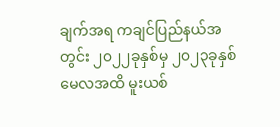ချက်အရ ကချင်ပြည်နယ်အတွင်း ၂၀၂၂ခုနှစ်မှ ၂၀၂၃ခုနှစ် မေလအထိ မူးယစ်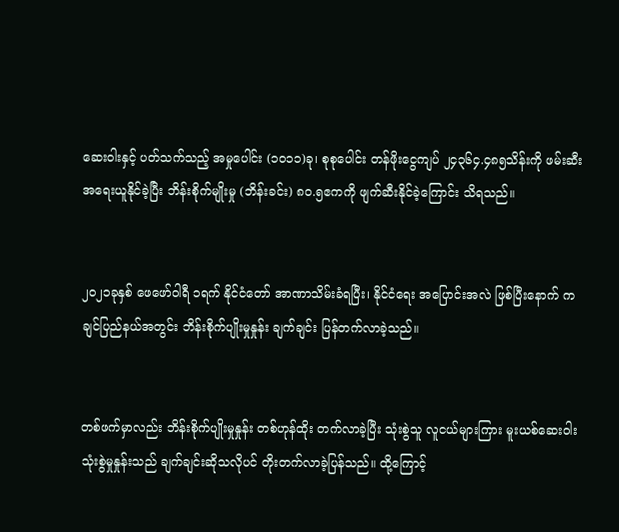ဆေးဝါးနှင့် ပတ်သက်သည့် အမှုပေါင်း (၁၀၁၁)ခု၊ စုစုပေါင်း တန်ဖိုးငွေကျပ် ၂၄၃၆၄.၄၈၅သိန်းကို ဖမ်းဆီးအရေးယူနိုင်ခဲ့ပြီး ဘိန်းစိုက်မျိုးမှု (ဘိန်းခင်း) ၈၀.၅ဧကကို ဖျက်ဆီးနိုင်ခဲ့ကြောင်း သိရသည်။


၂၀၂၁ခုနှစ် ဖေဖော်ဝါရီ ၁ရက် နိုင်ငံတော် အာဏာသိမ်းခံရပြီး၊ နိုင်ငံရေး အပြောင်းအလဲ ဖြစ်ပြီးနောက် ကချင်ပြည်နယ်အတွင်း ဘိန်းစိုက်ပျိုးမှုနှုန်း ချက်ချင်း ပြန်တက်လာခဲ့သည်။


တစ်ဖက်မှာလည်း ဘိန်းစိုက်ပျိုးမှုနှုန်း တစ်ဟုန်ထိုး တက်လာခဲ့ပြီး သုံးစွဲသူ လူငယ်များကြား မူးယစ်ဆေးဝါး သုံးစွဲမှုနှုန်းသည် ချက်ချင်းဆိုသလိုပင် တိုးတက်လာခဲ့ပြန်သည်။ ထို့ကြောင့်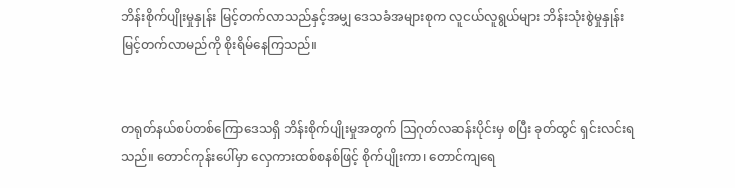ဘိန်းစိုက်ပျိုးမှုနှုန်း မြင့်တက်လာသည်နှင့်အမျှ ဒေသခံအများစုက လူငယ်လူရွယ်များ ဘိန်းသုံးစွဲမှုနှုန်း မြင့်တက်လာမည်ကို စိုးရိမ်နေကြသည်။


တရုတ်နယ်စပ်တစ်ကြောဒေသရှိ ဘိန်းစိုက်ပျိုးမှုအတွက် ဩဂုတ်လဆန်းပိုင်းမှ စပြီး ခုတ်ထွင် ရှင်းလင်းရသည်။ တောင်ကုန်းပေါ်မှာ လှေကားထစ်စနစ်ဖြင့် စိုက်ပျိုးကာ၊ တောင်ကျရေ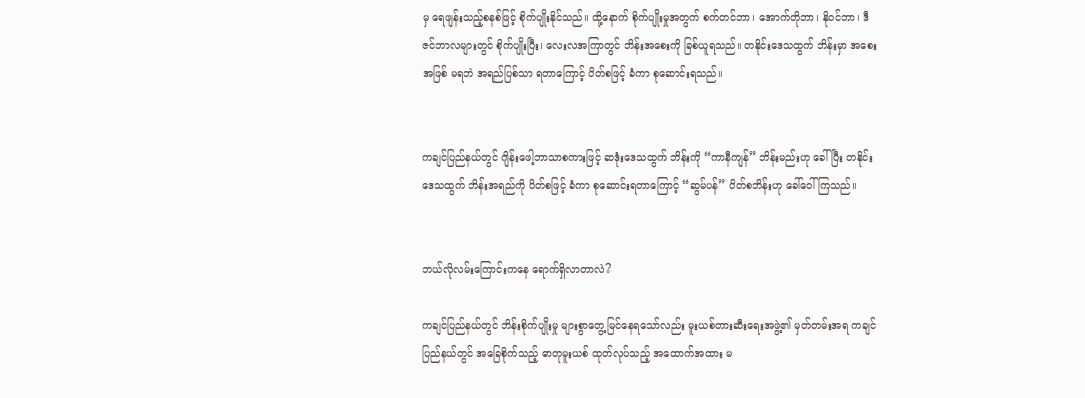မှ ရေဖျန်းသည့်စနစ်ဖြင့် စိုက်ပျိုးနိုင်သည်။ ထို့နောက် စိုက်ပျိုးမှုအတွက် စက်တင်ဘာ၊ အောက်တိုဘာ၊ နိုဝင်ဘာ၊ ဒီဇင်ဘာလများတွင် စိုက်ပျိုးပြီး၊ လေးလအကြာတွင် ဘိန်းအစေးကို ခြစ်ယူရသည်။ တနိုင်းဒေသထွက် ဘိန်းမှာ အစေးအဖြစ် မရဘဲ အရည်ပြစ်သာ ရတာကြောင့် ပိတ်စဖြင့် ခံကာ စုဆောင်းရသည်။


ကချင်ပြည်နယ်တွင် ဂျိန်းဖေါ့ဘာသာစကားဖြင့် ဆဒုံးဒေသထွက် ဘိန်းကို “ကာနီကျန်” ဘိန်းမည်းဟု ခေါ်ပြီး တနိုင်းဒေသထွက် ဘိန်းအရည်ကို ပိတ်စဖြင့် ခံကာ စုဆောင်းရတာကြောင့် “ဆွမ်ပန်” ပိတ်စဘိန်းဟု ခေါ်ဝေါ်ကြသည်။


ဘယ်လိုလမ်းကြောင်းကနေ ရောက်ရှိလာတာလဲ?

ကချင်ပြည်နယ်တွင် ဘိန်းစိုက်ပျိုးမှု များစွာတွေ့မြင်နေရသော်လည်း မူးယစ်တားဆီးရေးအဖွဲ့၏ မှတ်တမ်းအရ ကချင်ပြည်နယ်တွင် အခြေစိုက်သည့် ဓာတုမူးယစ် ထုတ်လုပ်သည့် အထောက်အထား မ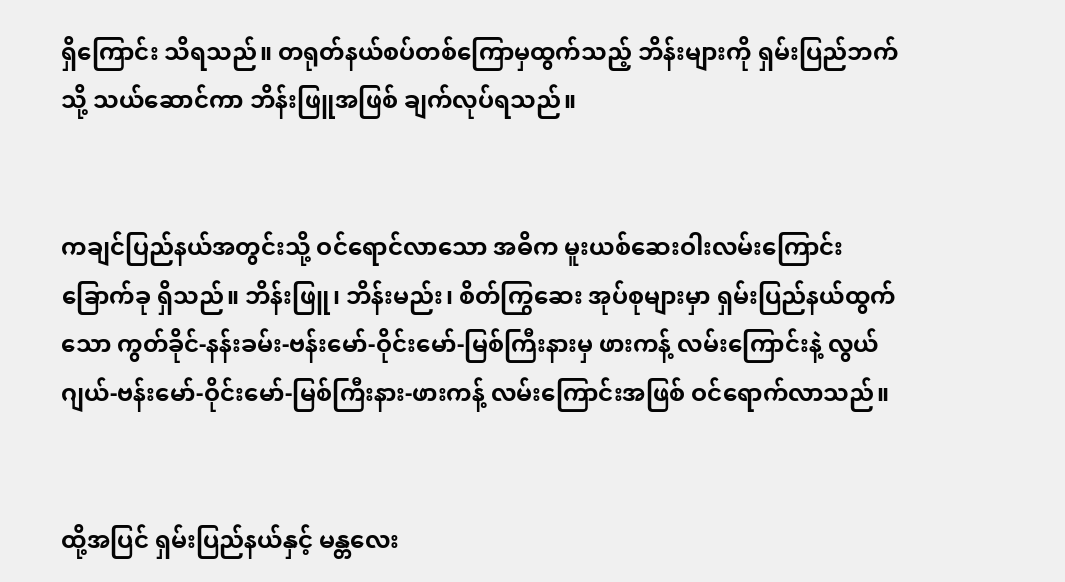ရှိကြောင်း သိရသည်။ တရုတ်နယ်စပ်တစ်ကြောမှထွက်သည့် ဘိန်းများကို ရှမ်းပြည်ဘက်သို့ သယ်ဆောင်ကာ ဘိန်းဖြူအဖြစ် ချက်လုပ်ရသည်။


ကချင်ပြည်နယ်အတွင်းသို့ ဝင်ရောင်လာသော အဓိက မူးယစ်ဆေးဝါးလမ်းကြောင်း ခြောက်ခု ရှိသည်။ ဘိန်းဖြူ၊ ဘိန်းမည်း၊ စိတ်ကြွဆေး အုပ်စုများမှာ ရှမ်းပြည်နယ်ထွက်သော ကွတ်ခိုင်-နန်းခမ်း-ဗန်းမော်-ဝိုင်းမော်-မြစ်ကြီးနားမှ ဖားကန့် လမ်းကြောင်းနဲ့ လွယ်ဂျယ်-ဗန်းမော်-ဝိုင်းမော်-မြစ်ကြီးနား-ဖားကန့် လမ်းကြောင်းအဖြစ် ဝင်ရောက်လာသည်။


ထို့အပြင် ရှမ်းပြည်နယ်နှင့် မန္တလေး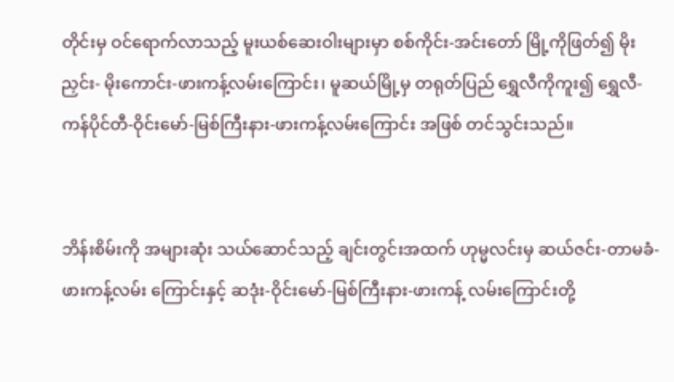တိုင်းမှ ဝင်ရောက်လာသည့် မူးယစ်ဆေးဝါးများမှာ စစ်ကိုင်း-အင်းတော် မြို့ကိုဖြတ်၍ မိုးညှင်း- မိုးကောင်း-ဖားကန့်လမ်းကြောင်း၊ မူဆယ်မြို့မှ တရုတ်ပြည် ရွှေလီကိုကူး၍ ရွှေလီ- ကန်ပိုင်တီ-ဝိုင်းမော်-မြစ်ကြီးနား-ဖားကန့်လမ်းကြောင်း အဖြစ် တင်သွင်းသည်။


ဘိန်းစိမ်းကို အများဆုံး သယ်ဆောင်သည့် ချင်းတွင်းအထက် ဟုမ္မလင်းမှ ဆယ်ဇင်း-တာမခံ-ဖားကန့်လမ်း ကြောင်းနှင့် ဆဒုံး-ဝိုင်းမော်-မြစ်ကြီးနား-ဖားကန့် လမ်းကြောင်းတို့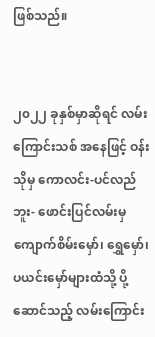ဖြစ်သည်။


၂၀၂၂ ခုနှစ်မှာဆိုရင် လမ်းကြောင်းသစ် အနေဖြင့် ဝန်းသိုမှ ကောလင်း-ပင်လည်ဘူး- ဖောင်းပြင်လမ်းမှ ကျောက်စိမ်းမှော်၊ ရွှေမှော်၊ ပယင်းမှော်များထံသို့ ပို့ဆောင်သည့် လမ်းကြောင်း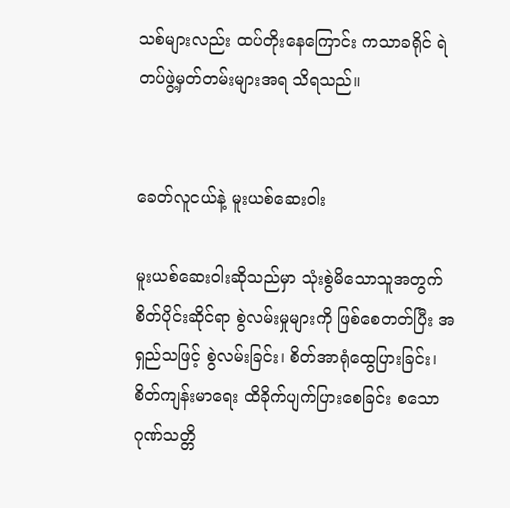သစ်များလည်း ထပ်တိုးနေကြောင်း ကသာခရိုင် ရဲတပ်ဖွဲ့မှတ်တမ်းများအရ သိရသည်။


ခေတ်လူငယ်နဲ့ မူးယစ်ဆေးဝါး

မူးယစ်ဆေးဝါးဆိုသည်မှာ သုံးစွဲမိသောသူအတွက် စိတ်ပိုင်းဆိုင်ရာ စွဲလမ်းမှုများကို ဖြစ်စေတတ်ပြီး အရှည်သဖြင့် စွဲလမ်းခြင်း၊ စိတ်အာရုံထွေပြားခြင်း၊ စိတ်ကျန်းမာရေး ထိခိုက်ပျက်ပြားစေခြင်း စသော ဂုဏ်သတ္တိ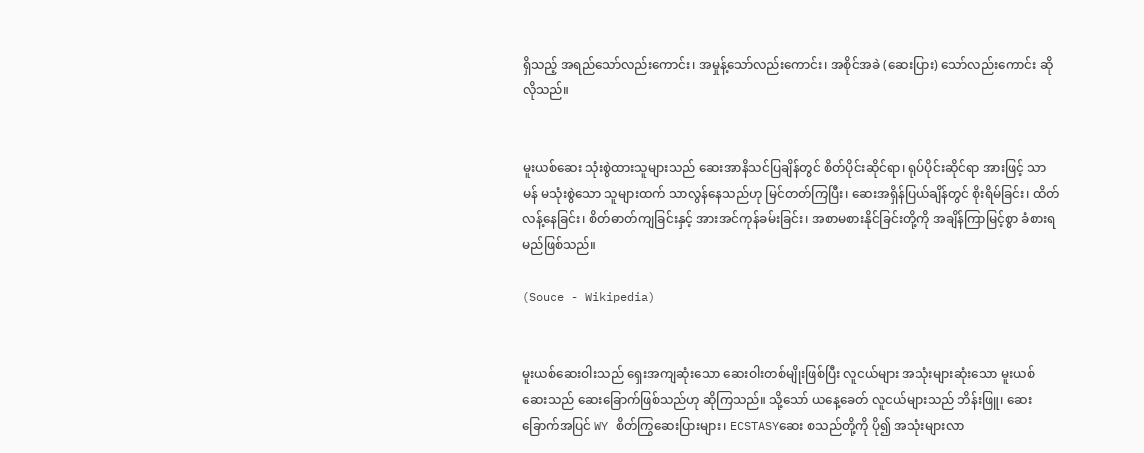ရှိသည့် အရည်သော်လည်းကောင်း၊ အမှုန့်သော်လည်းကောင်း၊ အစိုင်အခဲ (ဆေးပြား) သော်လည်းကောင်း ဆိုလိုသည်။


မူးယစ်ဆေး သုံးစွဲထားသူများသည် ဆေးအာနိသင်ပြချိန်တွင် စိတ်ပိုင်းဆိုင်ရာ၊ ရုပ်ပိုင်းဆိုင်ရာ အားဖြင့် သာမန် မသုံးစွဲသော သူများထက် သာလွန်နေသည်ဟု မြင်တတ်ကြပြီး၊ ဆေးအရှိန်ပြယ်ချိန်တွင် စိုးရိမ်ခြင်း၊ ထိတ်လန့်နေခြင်း၊ စိတ်ဓာတ်ကျခြင်းနှင့် အားအင်ကုန်ခမ်းခြင်း၊ အစာမစားနိုင်ခြင်းတို့ကို အချိန်ကြာမြင့်စွာ ခံစားရမည်ဖြစ်သည်။

(Souce - Wikipedia)


မူးယစ်ဆေးဝါးသည် ရှေးအကျဆုံးသော ဆေးဝါးတစ်မျိုးဖြစ်ပြီး လူငယ်များ အသုံးများဆုံးသော မူးယစ်ဆေးသည် ဆေးခြောက်ဖြစ်သည်ဟု ဆိုကြသည်။ သို့သော် ယနေ့ခေတ် လူငယ်များသည် ဘိန်းဖြူ၊ ဆေးခြောက်အပြင် WY စိတ်ကြွဆေးပြားများ၊ ECSTASYဆေး စသည်တို့ကို ပို၍ အသုံးများလာ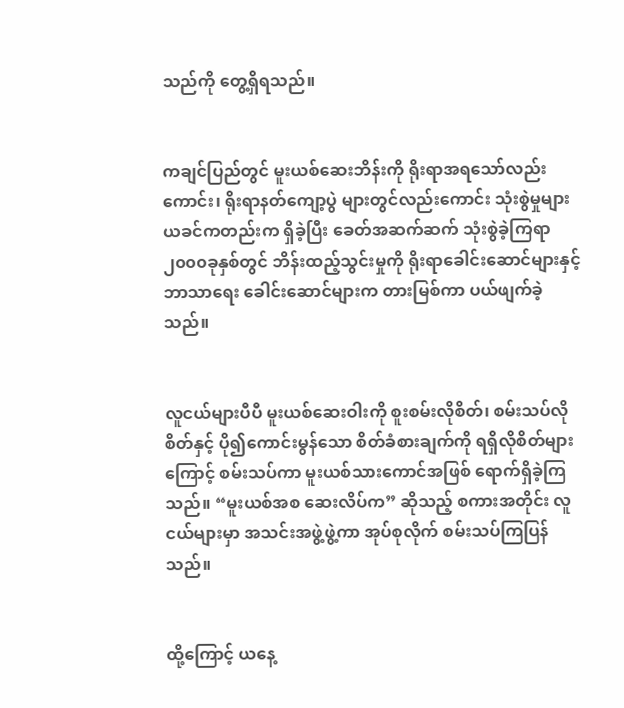သည်ကို တွေ့ရှိရသည်။


ကချင်ပြည်တွင် မူးယစ်ဆေးဘိန်းကို ရိုးရာအရသော်လည်းကောင်း၊ ရိုးရာနတ်ကျော့ပွဲ များတွင်လည်းကောင်း သုံးစွဲမှုများ ယခင်ကတည်းက ရှိခဲ့ပြီး ခေတ်အဆက်ဆက် သုံးစွဲခဲ့ကြရာ ၂၀၀၀ခုနှစ်တွင် ဘိန်းထည့်သွင်းမှုကို ရိုးရာခေါင်းဆောင်များနှင့် ဘာသာရေး ခေါင်းဆောင်များက တားမြစ်ကာ ပယ်ဖျက်ခဲ့သည်။


လူငယ်များပီပီ မူးယစ်ဆေးဝါးကို စူးစမ်းလိုစိတ်၊ စမ်းသပ်လိုစိတ်နှင့် ပို၍ကောင်းမွန်သော စိတ်ခံစားချက်ကို ရရှိလိုစိတ်များကြောင့် စမ်းသပ်ကာ မူးယစ်သားကောင်အဖြစ် ရောက်ရှိခဲ့ကြသည်။ “မူးယစ်အစ ဆေးလိပ်က” ဆိုသည့် စကားအတိုင်း လူငယ်များမှာ အသင်းအဖွဲ့ဖွဲ့ကာ အုပ်စုလိုက် စမ်းသပ်ကြပြန်သည်။


ထို့ကြောင့် ယနေ့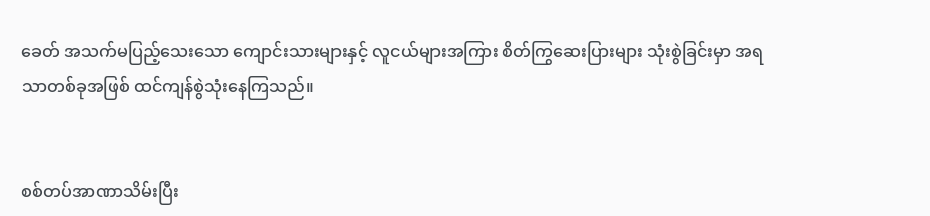ခေတ် အသက်မပြည့်သေးသော ကျောင်းသားများနှင့် လူငယ်များအကြား စိတ်ကြွဆေးပြားများ သုံးစွဲခြင်းမှာ အရသာတစ်ခုအဖြစ် ထင်ကျန်စွဲသုံးနေကြသည်။


စစ်တပ်အာဏာသိမ်းပြီး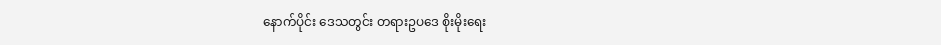နောက်ပိုင်း ဒေသတွင်း တရားဥပဒေ စိုးမိုးရေး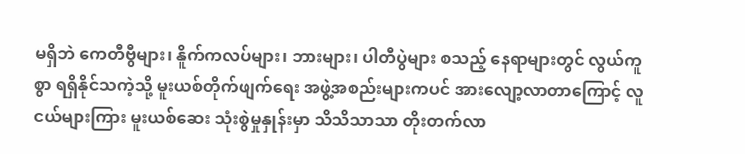မရှိဘဲ ကေတီဗွီများ၊ နိူက်ကလပ်များ၊ ဘားများ၊ ပါတီပွဲများ စသည့် နေရာများတွင် လွယ်ကူစွာ ရရှိနိုင်သကဲ့သို့ မူးယစ်တိုက်ဖျက်ရေး အဖွဲ့အစည်းများကပင် အားလျော့လာတာကြောင့် လူငယ်များကြား မူးယစ်ဆေး သုံးစွဲမှုနှုန်းမှာ သိသိသာသာ တိုးတက်လာ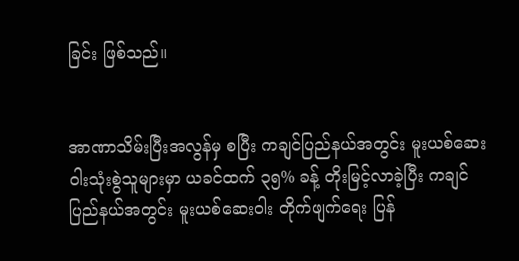ခြင်း ဖြစ်သည်။


အာဏာသိမ်းပြီးအလွန်မှ စပြီး ကချင်ပြည်နယ်အတွင်း မူးယစ်ဆေးဝါးသုံးစွဲသူများမှာ ယခင်ထက် ၃၅% ခန့် တိုးမြင့်လာခဲ့ပြီး ကချင်ပြည်နယ်အတွင်း မူးယစ်ဆေးဝါး တိုက်ဖျက်ရေး ပြန်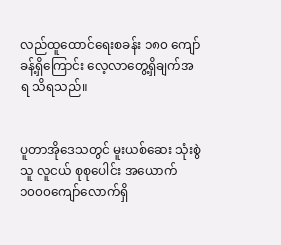လည်ထူထောင်ရေးစခန်း ၁၈၀ ကျော်ခန့်ရှိကြောင်း လေ့လာတွေ့ရှိချက်အရ သိရသည်။


ပူတာအိုဒေသတွင် မူးယစ်ဆေး သုံးစွဲသူ လူငယ် စုစုပေါင်း အယောက်၁၀၀၀ကျော်လောက်ရှိ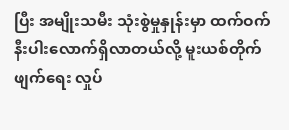ပြီး အမျိုးသမီး သုံးစွဲမှုနှုန်းမှာ ထက်ဝက်နီးပါးလောက်ရှိလာတယ်လို့ မူးယစ်တိုက်ဖျက်ရေး လှုပ်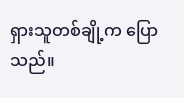ရှားသူတစ်ချို့က ပြောသည်။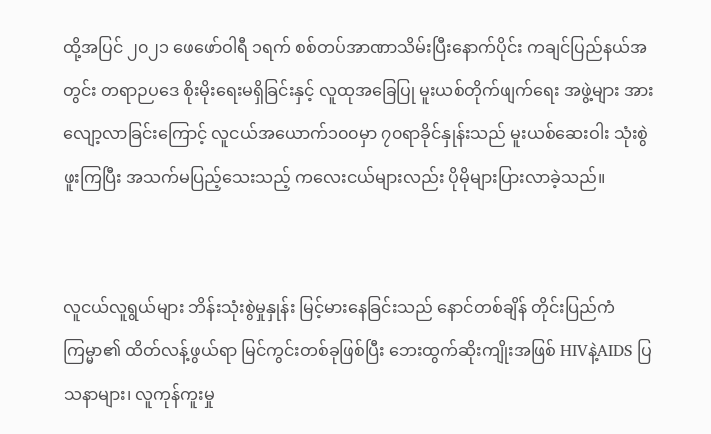ထို့အပြင် ၂၀၂၁ ဖေဖော်ဝါရီ ၁ရက် စစ်တပ်အာဏာသိမ်းပြီးနောက်ပိုင်း ကချင်ပြည်နယ်အတွင်း တရာဉပဒေ စိုးမိုးရေးမရှိခြင်းနှင့် လူထုအခြေပြု မူးယစ်တိုက်ဖျက်ရေး အဖွဲ့များ အားလျော့လာခြင်းကြောင့် လူငယ်အယောက်၁၀၀မှာ ၇၀ရာခိုင်နှုန်းသည် မူးယစ်ဆေးဝါး သုံးစွဲဖူးကြပြီး အသက်မပြည့်သေးသည့် ကလေးငယ်များလည်း ပိုမိုများပြားလာခဲ့သည်။


လူငယ်လူရွယ်များ ဘိန်းသုံးစွဲမှုနှုန်း မြင့်မားနေခြင်းသည် နောင်တစ်ချိန် တိုင်းပြည်ကံကြမ္မာ၏ ထိတ်လန့်ဖွယ်ရာ မြင်ကွင်းတစ်ခုဖြစ်ပြီး ဘေးထွက်ဆိုးကျိုးအဖြစ် HIVနဲ့AIDS ပြသနာများ၊ လူကုန်ကူးမှု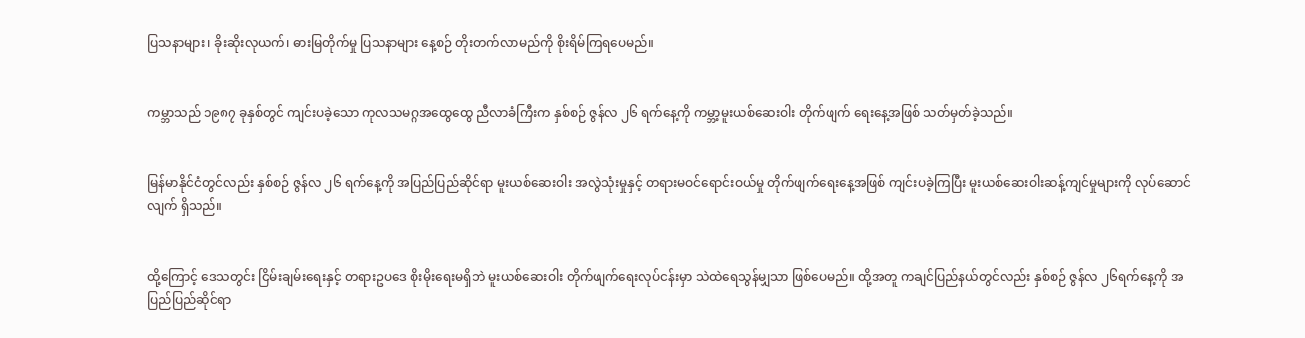ပြသနာများ၊ ခိုးဆိုးလုယက်၊ ဓားမြတိုက်မှု ပြသနာများ နေ့စဉ် တိုးတက်လာမည်ကို စိုးရိမ်ကြရပေမည်။


ကမ္ဘာသည် ၁၉၈၇ ခုနှစ်တွင် ကျင်းပခဲ့သော ကုလသမဂ္ဂအထွေထွေ ညီလာခံကြီးက နှစ်စဉ် ဇွန်လ ၂၆ ရက်နေ့ကို ကမ္ဘာ့မူးယစ်ဆေးဝါး တိုက်ဖျက် ရေးနေ့အဖြစ် သတ်မှတ်ခဲ့သည်။


မြန်မာနိုင်ငံတွင်လည်း နှစ်စဉ် ဇွန်လ ၂၆ ရက်နေ့ကို အပြည်ပြည်ဆိုင်ရာ မူးယစ်ဆေးဝါး အလွဲသုံးမှုနှင့် တရားမဝင်ရောင်းဝယ်မှု တိုက်ဖျက်ရေးနေ့အဖြစ် ကျင်းပခဲ့ကြပြီး မူးယစ်ဆေးဝါးဆန့်ကျင်မှုများကို လုပ်ဆောင်လျက် ရှိသည်။


ထို့ကြောင့် ဒေသတွင်း ငြိမ်းချမ်းရေးနှင့် တရားဥပဒေ စိုးမိုးရေးမရှိဘဲ မူးယစ်ဆေးဝါး တိုက်ဖျက်ရေးလုပ်ငန်းမှာ သဲထဲရေသွန်မျှသာ ဖြစ်ပေမည်။ ထို့အတူ ကချင်ပြည်နယ်တွင်လည်း နှစ်စဉ် ဇွန်လ ၂၆ရက်နေ့ကို အပြည်ပြည်ဆိုင်ရာ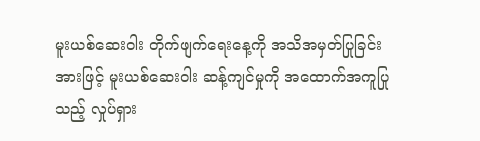မူးယစ်ဆေးဝါး တိုက်ဖျက်ရေးနေ့ကို အသိအမှတ်ပြုခြင်းအားဖြင့် မူးယစ်ဆေးဝါး ဆန့်ကျင်မှုကို အထောက်အကူပြုသည့် လှုပ်ရှား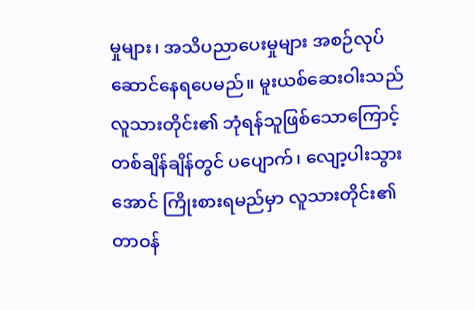မှုများ၊ အသိပညာပေးမှုများ အစဉ်လုပ်ဆောင်နေရပေမည်။ မူးယစ်ဆေးဝါးသည် လူသားတိုင်း၏ ဘုံရန်သူဖြစ်သောကြောင့် တစ်ချိန်ချိန်တွင် ပပျောက်၊ လျော့ပါးသွားအောင် ကြိုးစားရမည်မှာ လူသားတိုင်း၏ တာဝန်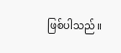ဖြစ်ပါသည်။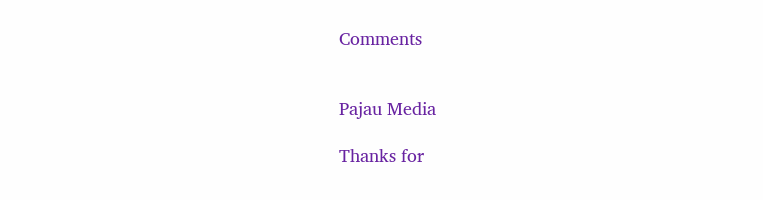Comments


Pajau Media

Thanks for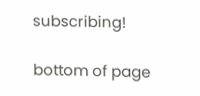subscribing!

bottom of page